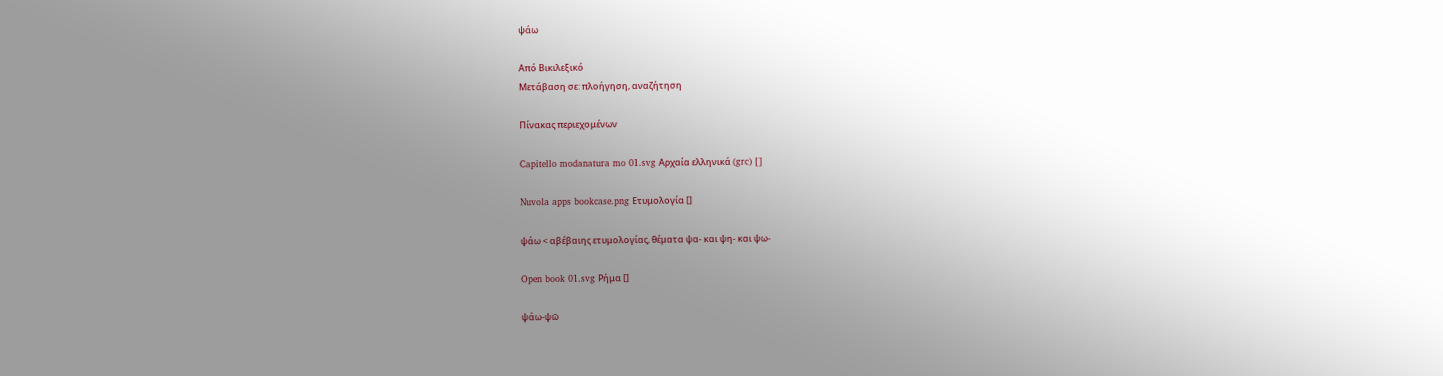ψάω

Από Βικιλεξικό
Μετάβαση σε: πλοήγηση, αναζήτηση

Πίνακας περιεχομένων

Capitello modanatura mo 01.svg Αρχαία ελληνικά (grc) []

Nuvola apps bookcase.png Ετυμολογία []

ψάω < αβέβαιης ετυμολογίας, θέματα ψα- και ψη- και ψω-

Open book 01.svg Ρήμα []

ψάω-ψῶ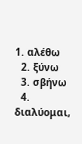1. αλέθω
  2. ξύνω
  3. σβήνω
  4. διαλύομαι,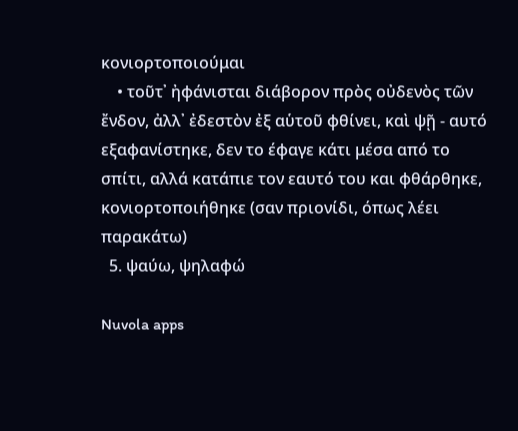κονιορτοποιούμαι
    • τοῦτ᾽ ἠφάνισται διάβορον πρὸς οὐδενὸς τῶν ἔνδον, ἀλλ᾽ ἐδεστὸν ἐξ αὑτοῦ φθίνει, καὶ ψῇ - αυτό εξαφανίστηκε, δεν το έφαγε κάτι μέσα από το σπίτι, αλλά κατάπιε τον εαυτό του και φθάρθηκε, κονιορτοποιήθηκε (σαν πριονίδι, όπως λέει παρακάτω)
  5. ψαύω, ψηλαφώ

Nuvola apps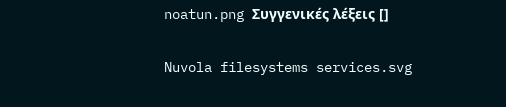noatun.png Συγγενικές λέξεις []

Nuvola filesystems services.svg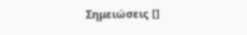Σημειώσεις []